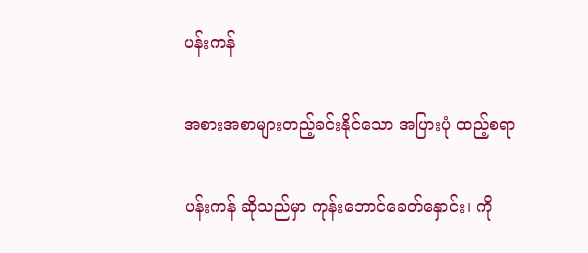ပန်းကန်

အစားအစာများတည့်ခင်းနိုင်သော အပြားပုံ ထည့်စရာ

ပန်းကန် ဆိုသည်မှာ ကုန်းဘောင်ခေတ်နှောင်း၊ ကို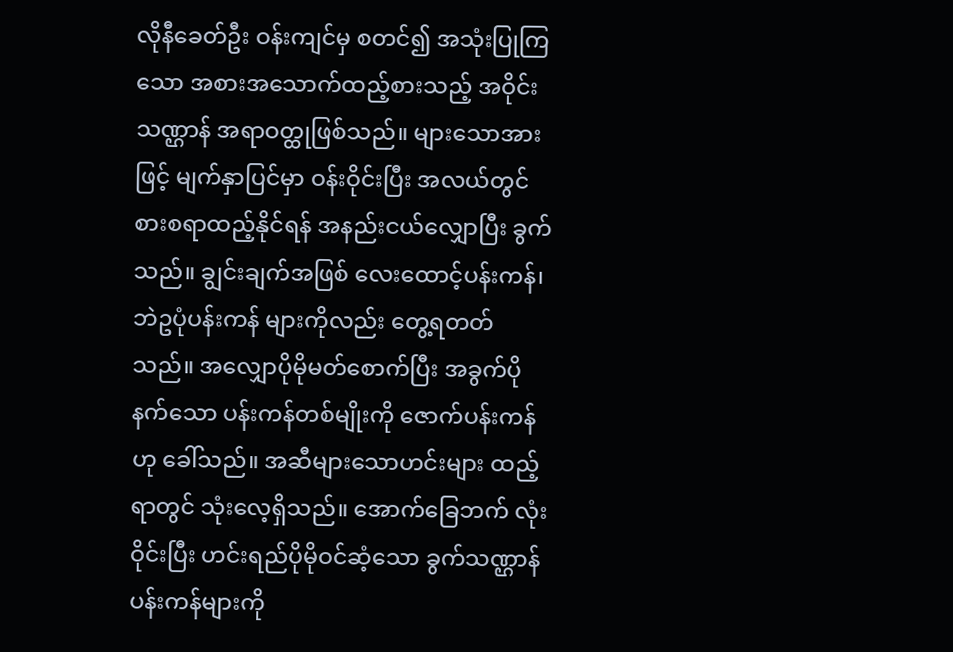လိုနီခေတ်ဦး ဝန်းကျင်မှ စတင်၍ အသုံးပြုကြသော အစားအသောက်ထည့်စားသည့် အဝိုင်းသဏ္ဌာန် အရာဝတ္ထုဖြစ်သည်။ များသောအားဖြင့် မျက်နှာပြင်မှာ ဝန်းဝိုင်းပြီး အလယ်တွင် စားစရာထည့်နိုင်ရန် အနည်းငယ်လျှောပြီး ခွက်သည်။ ချွင်းချက်အဖြစ် လေးထောင့်ပန်းကန်၊ ဘဲဥပုံပန်းကန် များကိုလည်း တွေ့ရတတ်သည်။ အလျှောပိုမိုမတ်စောက်ပြီး အခွက်ပိုနက်သော ပန်းကန်တစ်မျိုးကို ဇောက်ပန်းကန် ဟု ခေါ်သည်။ အဆီများသောဟင်းများ ထည့်ရာတွင် သုံးလေ့ရှိသည်။ အောက်ခြေဘက် လုံးဝိုင်းပြီး ဟင်းရည်ပိုမိုဝင်ဆံ့သော ခွက်သဏ္ဌာန် ပန်းကန်များကို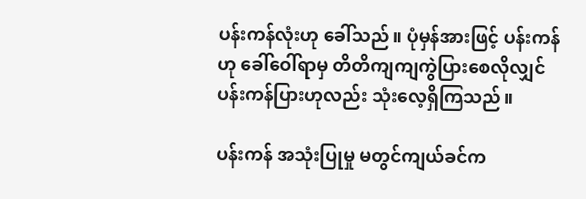ပန်းကန်လုံးဟု ခေါ်သည်။ ပုံမှန်အားဖြင့် ပန်းကန် ဟု ခေါ်ဝေါ်ရာမှ တိတိကျကျကွဲပြားစေလိုလျှင် ပန်းကန်ပြားဟုလည်း သုံးလေ့ရှိကြသည်။

ပန်းကန် အသုံးပြုမှု မတွင်ကျယ်ခင်က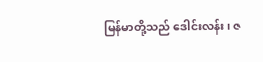မြန်မာတို့သည် ဒေါင်းလန်း၊ ဇ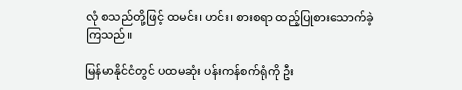လုံ စသည်တို့ဖြင့် ထမင်း၊ ဟင်း၊ စားစရာ ထည့်ပြုစားသောက်ခဲ့ကြသည်။

မြန်မာနိုင်ငံတွင် ပထမဆုံး ပန်းကန်စက်ရုံကို ဦး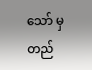သော် မှ တည်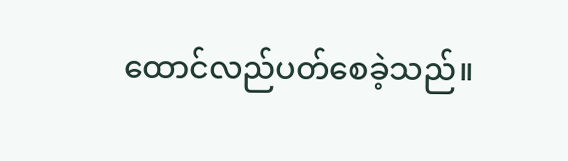ထောင်လည်ပတ်စေခဲ့သည်။